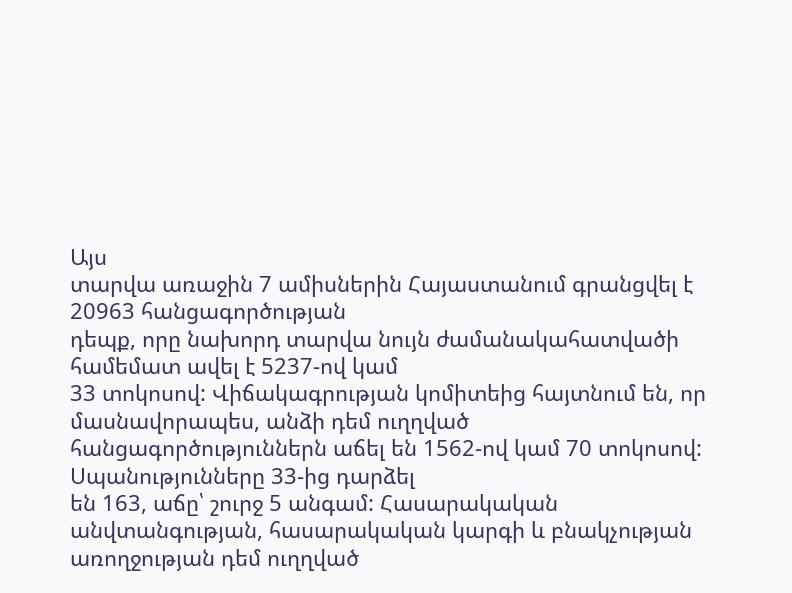Այս
տարվա առաջին 7 ամիսներին Հայաստանում գրանցվել է 20963 հանցագործության
դեպք, որը նախորդ տարվա նույն ժամանակահատվածի համեմատ ավել է 5237-ով կամ
33 տոկոսով: Վիճակագրության կոմիտեից հայտնում են, որ մասնավորապես, անձի դեմ ուղղված
հանցագործություններն աճել են 1562-ով կամ 70 տոկոսով: Սպանությունները 33-ից դարձել
են 163, աճը՝ շուրջ 5 անգամ: Հասարակական անվտանգության, հասարակական կարգի և բնակչության
առողջության դեմ ուղղված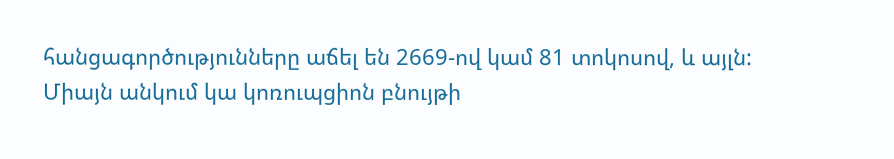հանցագործությունները աճել են 2669-ով կամ 81 տոկոսով, և այլն:
Միայն անկում կա կոռուպցիոն բնույթի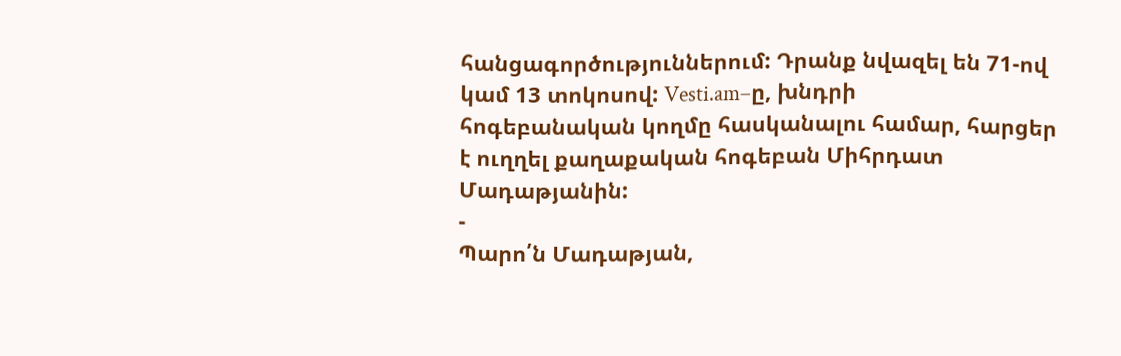հանցագործություններում: Դրանք նվազել են 71-ով
կամ 13 տոկոսով: Vesti.am–ը, խնդրի
հոգեբանական կողմը հասկանալու համար, հարցեր է ուղղել քաղաքական հոգեբան Միհրդատ Մադաթյանին:
-
Պարո՛ն Մադաթյան,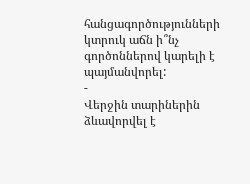հանցագործությունների
կտրուկ աճն ի՞նչ գործոններով կարելի է պայմանվորել:
-
Վերջին տարիներին ձևավորվել է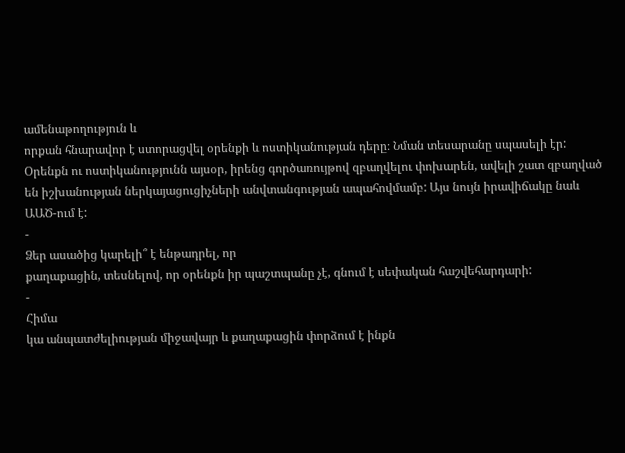ամենաթողություն և
որքան հնարավոր է ստորացվել օրենքի և ոստիկանության դերը։ Նման տեսարանը սպասելի էր:
Օրենքն ու ոստիկանությունն այսօր, իրենց գործառույթով զբաղվելու փոխարեն, ավելի շատ զբաղված
են իշխանության ներկայացուցիչների անվտանգության ապահովմամբ: Այս նույն իրավիճակը նաև
ԱԱԾ-ում է:
-
Ձեր ասածից կարելի՞ է ենթադրել, որ
քաղաքացին, տեսնելով, որ օրենքն իր պաշտպանը չէ, գնում է սեփական հաշվեհարդարի:
-
Հիմա
կա անպատժելիության միջավայր և քաղաքացին փորձում է ինքն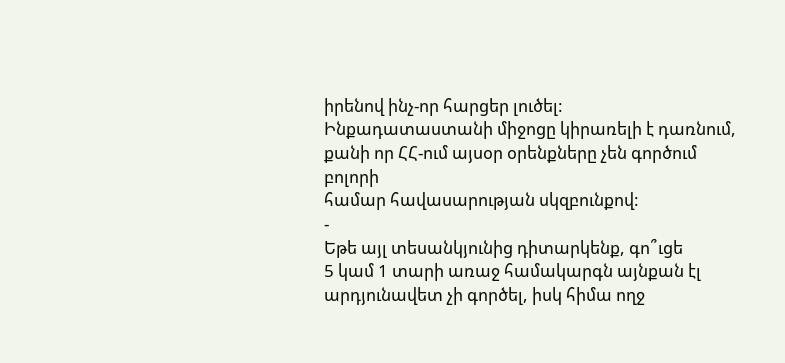իրենով ինչ-որ հարցեր լուծել:
Ինքադատաստանի միջոցը կիրառելի է դառնում, քանի որ ՀՀ-ում այսօր օրենքները չեն գործում բոլորի
համար հավասարության սկզբունքով:
-
Եթե այլ տեսանկյունից դիտարկենք, գո՞ւցե
5 կամ 1 տարի առաջ համակարգն այնքան էլ արդյունավետ չի գործել, իսկ հիմա ողջ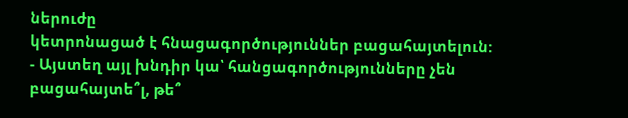ներուժը
կետրոնացած է հնացագործություններ բացահայտելուն:
- Այստեղ այլ խնդիր կա՝ հանցագործությունները չեն բացահայտե՞լ, թե՞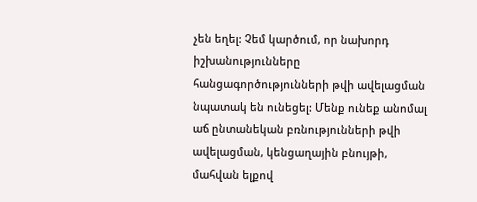չեն եղել: Չեմ կարծում, որ նախորդ իշխանությունները հանցագործությունների թվի ավելացման նպատակ են ունեցել: Մենք ունեք անոմալ աճ ընտանեկան բռնությունների թվի ավելացման, կենցաղային բնույթի, մահվան ելքով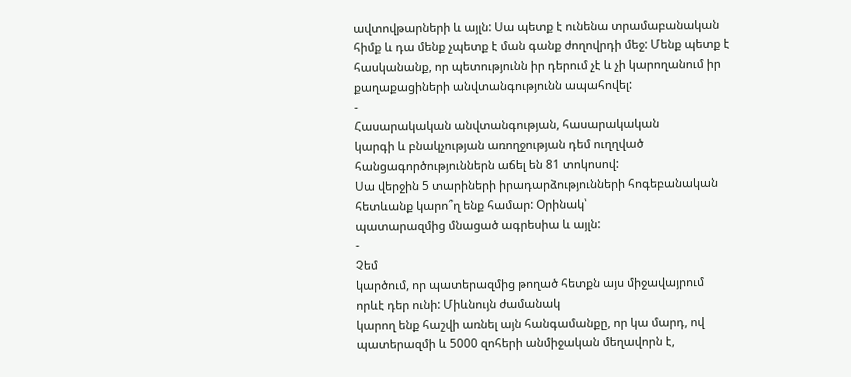ավտովթարների և այլն: Սա պետք է ունենա տրամաբանական հիմք և դա մենք չպետք է ման գանք ժողովրդի մեջ: Մենք պետք է հասկանանք, որ պետությունն իր դերում չէ և չի կարողանում իր քաղաքացիների անվտանգությունն ապահովել:
-
Հասարակական անվտանգության, հասարակական
կարգի և բնակչության առողջության դեմ ուղղված հանցագործություններն աճել են 81 տոկոսով:
Սա վերջին 5 տարիների իրադարձությունների հոգեբանական հետևանք կարո՞ղ ենք համար: Օրինակ՝
պատարազմից մնացած ագրեսիա և այլն:
-
Չեմ
կարծում, որ պատերազմից թողած հետքն այս միջավայրում որևէ դեր ունի: Միևնույն ժամանակ
կարող ենք հաշվի առնել այն հանգամանքը, որ կա մարդ, ով պատերազմի և 5000 զոհերի անմիջական մեղավորն է,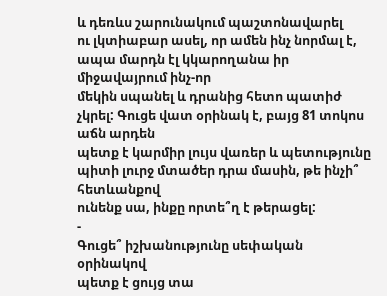և դեռևս շարունակում պաշտոնավարել
ու լկտիաբար ասել, որ ամեն ինչ նորմալ է, ապա մարդն էլ կկարողանա իր միջավայրում ինչ-որ
մեկին սպանել և դրանից հետո պատիժ չկրել: Գուցե վատ օրինակ է, բայց 81 տոկոս աճն արդեն
պետք է կարմիր լույս վառեր և պետությունը պիտի լուրջ մտածեր դրա մասին, թե ինչի՞ հետևանքով
ունենք սա, ինքը որտե՞ղ է թերացել:
-
Գուցե՞ իշխանությունը սեփական օրինակով
պետք է ցույց տա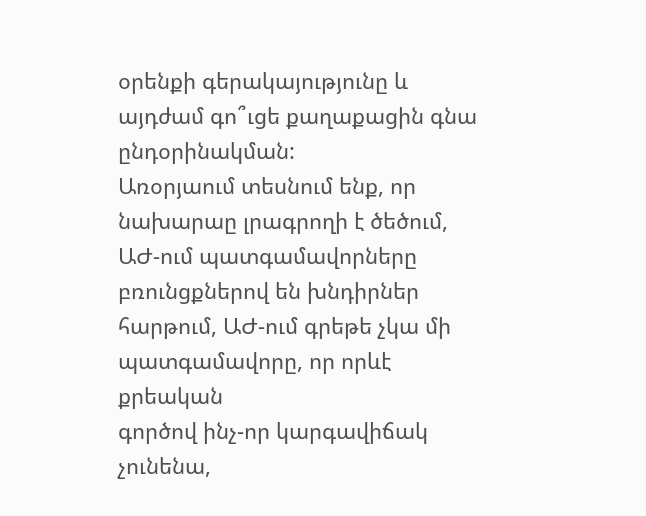օրենքի գերակայությունը և այդժամ գո՞ւցե քաղաքացին գնա ընդօրինակման:
Առօրյաում տեսնում ենք, որ նախարաը լրագրողի է ծեծում, ԱԺ-ում պատգամավորները
բռունցքներով են խնդիրներ հարթում, ԱԺ-ում գրեթե չկա մի պատգամավորը, որ որևէ քրեական
գործով ինչ-որ կարգավիճակ չունենա,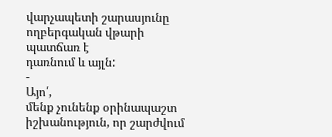վարչապետի շարասյունը ողբերգական վթարի պատճառ է
դառնում և այլն:
-
Այո՛,
մենք չունենք օրինապաշտ իշխանություն, որ շարժվում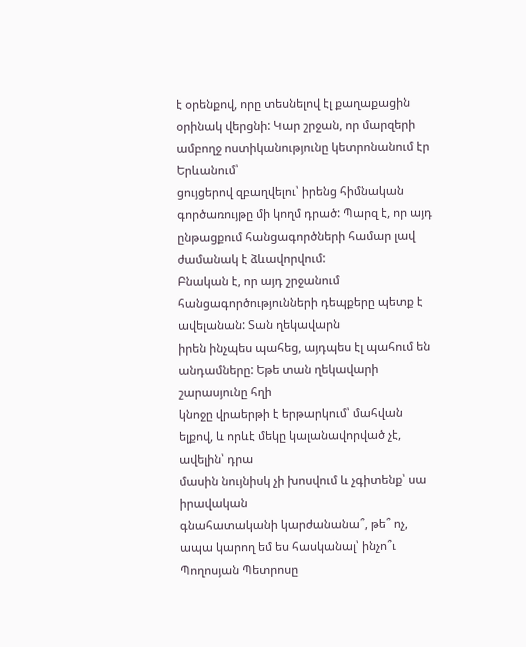է օրենքով, որը տեսնելով էլ քաղաքացին
օրինակ վերցնի: Կար շրջան, որ մարզերի ամբողջ ոստիկանությունը կետրոնանում էր Երևանում՝
ցույցերով զբաղվելու՝ իրենց հիմնական գործառույթը մի կողմ դրած: Պարզ է, որ այդ ընթացքում հանցագործների համար լավ ժամանակ է ձևավորվում:
Բնական է, որ այդ շրջանում հանցագործությունների դեպքերը պետք է ավելանան: Տան ղեկավարն
իրեն ինչպես պահեց, այդպես էլ պահում են անդամները: Եթե տան ղեկավարի շարասյունը հղի
կնոջը վրաերթի է երթարկում՝ մահվան ելքով, և որևէ մեկը կալանավորված չէ, ավելին՝ դրա
մասին նույնիսկ չի խոսվում և չգիտենք՝ սա իրավական
գնահատականի կարժանանա՞, թե՞ ոչ, ապա կարող եմ ես հասկանալ՝ ինչո՞ւ Պողոսյան Պետրոսը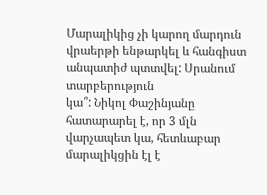Մարալիկից չի կարող մարդուն վրաերթի ենթարկել և հանգիստ անպատիժ պտտվել: Սրանում տարբերություն
կա՞: Նիկոլ Փաշինյանը հատարարել է, որ 3 մլն վարչապետ կա, հետևաբար մարալիկցին էլ է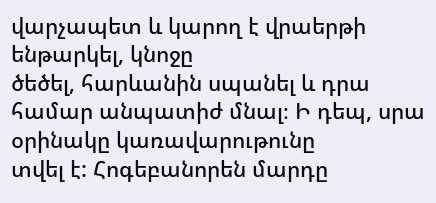վարչապետ և կարող է վրաերթի ենթարկել, կնոջը
ծեծել, հարևանին սպանել և դրա համար անպատիժ մնալ։ Ի դեպ, սրա օրինակը կառավարութունը
տվել է: Հոգեբանորեն մարդը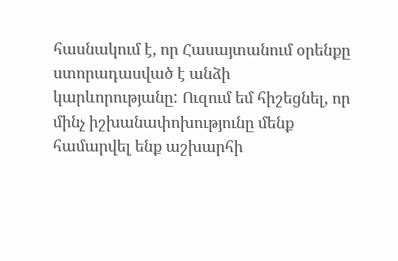հասնակում է, որ Հասայտանում օրենքը ստորադասված է անձի
կարևորությանը: Ուզում եմ հիշեցնել, որ մինչ իշխանափոխությունը մենք համարվել ենք աշխարհի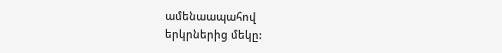ամենաապահով
երկրներից մեկը: